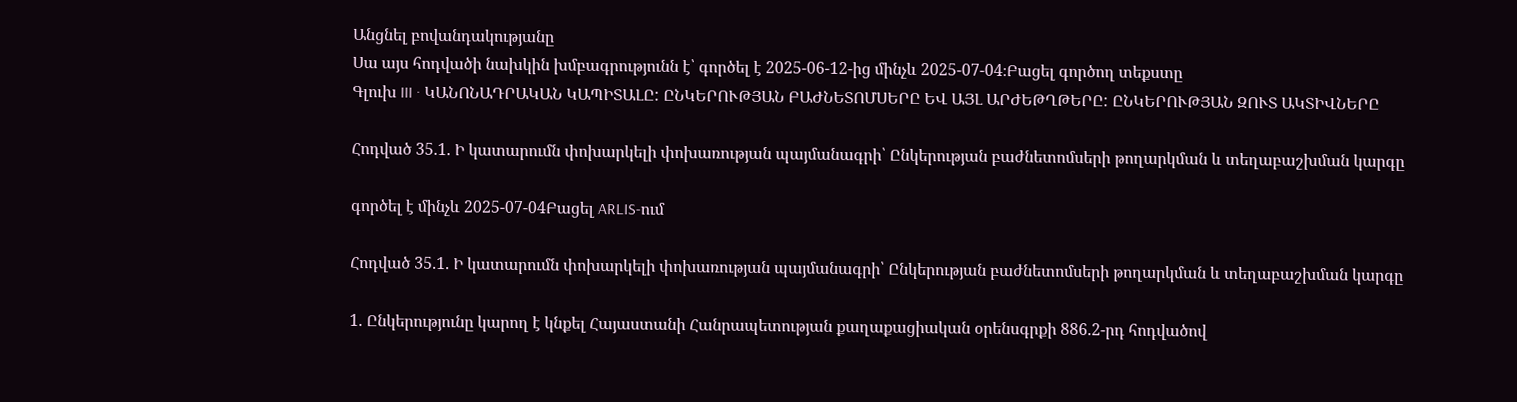Անցնել բովանդակությանը
Սա այս հոդվածի նախկին խմբագրությունն է՝ գործել է 2025-06-12-ից մինչև 2025-07-04։Բացել գործող տեքստը
Գլուխ III · ԿԱՆՈՆԱԴՐԱԿԱՆ ԿԱՊԻՏԱԼԸ: ԸՆԿԵՐՈՒԹՅԱՆ ԲԱԺՆԵՏՈՄՍԵՐԸ ԵՎ ԱՅԼ ԱՐԺԵԹՂԹԵՐԸ: ԸՆԿԵՐՈՒԹՅԱՆ ԶՈՒՏ ԱԿՏԻՎՆԵՐԸ

Հոդված 35.1. Ի կատարումն փոխարկելի փոխառության պայմանագրի՝ Ընկերության բաժնետոմսերի թողարկման և տեղաբաշխման կարգը

գործել է մինչև 2025-07-04Բացել ARLIS-ում

Հոդված 35.1. Ի կատարումն փոխարկելի փոխառության պայմանագրի՝ Ընկերության բաժնետոմսերի թողարկման և տեղաբաշխման կարգը

1. Ընկերությունը կարող է կնքել Հայաստանի Հանրապետության քաղաքացիական օրենսգրքի 886.2-րդ հոդվածով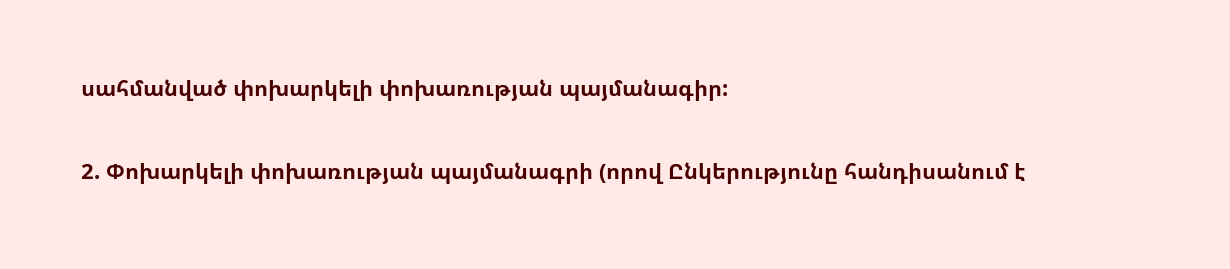սահմանված փոխարկելի փոխառության պայմանագիր:

2. Փոխարկելի փոխառության պայմանագրի (որով Ընկերությունը հանդիսանում է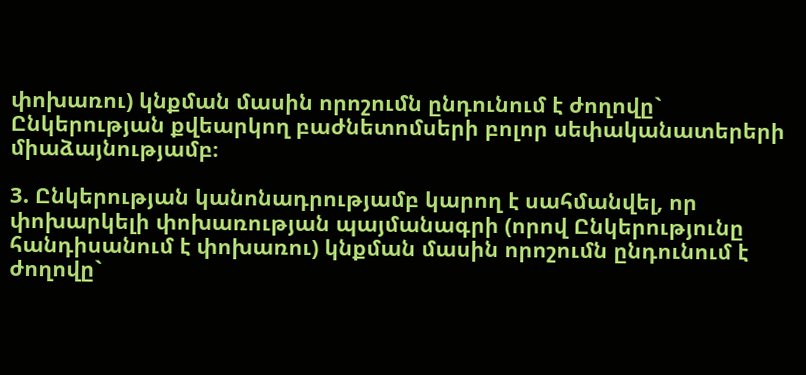փոխառու) կնքման մասին որոշումն ընդունում է ժողովը` Ընկերության քվեարկող բաժնետոմսերի բոլոր սեփականատերերի միաձայնությամբ։

3. Ընկերության կանոնադրությամբ կարող է սահմանվել, որ փոխարկելի փոխառության պայմանագրի (որով Ընկերությունը հանդիսանում է փոխառու) կնքման մասին որոշումն ընդունում է ժողովը`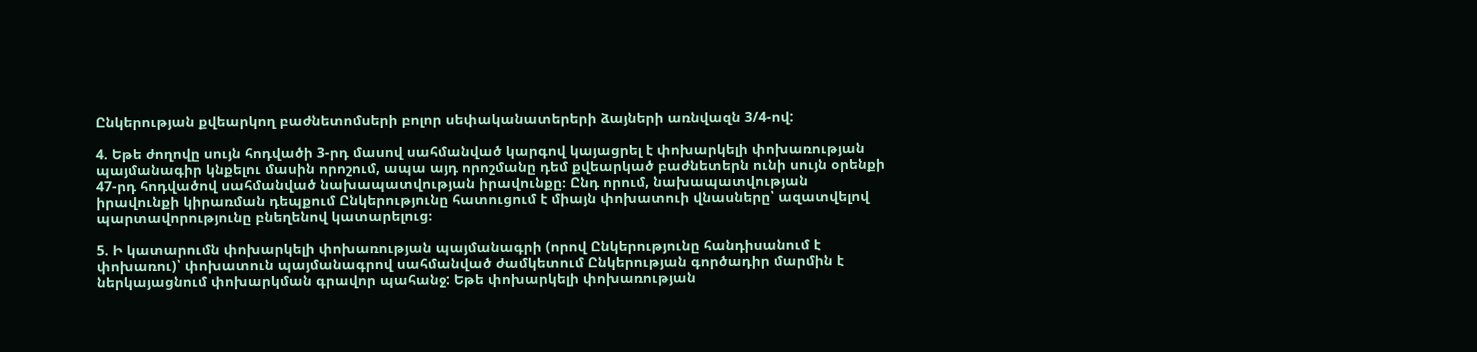Ընկերության քվեարկող բաժնետոմսերի բոլոր սեփականատերերի ձայների առնվազն 3/4-ով:

4. Եթե ժողովը սույն հոդվածի 3-րդ մասով սահմանված կարգով կայացրել է փոխարկելի փոխառության պայմանագիր կնքելու մասին որոշում, ապա այդ որոշմանը դեմ քվեարկած բաժնետերն ունի սույն օրենքի 47-րդ հոդվածով սահմանված նախապատվության իրավունքը։ Ընդ որում, նախապատվության իրավունքի կիրառման դեպքում Ընկերությունը հատուցում է միայն փոխատուի վնասները՝ ազատվելով պարտավորությունը բնեղենով կատարելուց։

5. Ի կատարումն փոխարկելի փոխառության պայմանագրի (որով Ընկերությունը հանդիսանում է փոխառու)՝ փոխատուն պայմանագրով սահմանված ժամկետում Ընկերության գործադիր մարմին է ներկայացնում փոխարկման գրավոր պահանջ: Եթե փոխարկելի փոխառության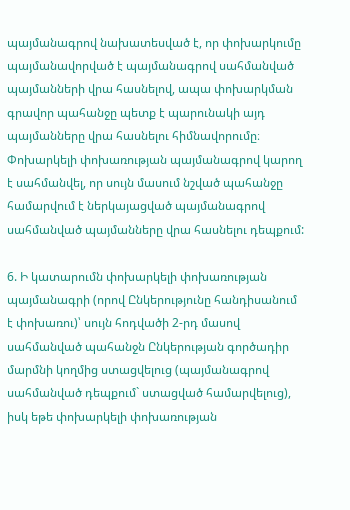պայմանագրով նախատեսված է, որ փոխարկումը պայմանավորված է պայմանագրով սահմանված պայմանների վրա հասնելով, ապա փոխարկման գրավոր պահանջը պետք է պարունակի այդ պայմանները վրա հասնելու հիմնավորումը։ Փոխարկելի փոխառության պայմանագրով կարող է սահմանվել, որ սույն մասում նշված պահանջը համարվում է ներկայացված պայմանագրով սահմանված պայմանները վրա հասնելու դեպքում:

6. Ի կատարումն փոխարկելի փոխառության պայմանագրի (որով Ընկերությունը հանդիսանում է փոխառու)՝ սույն հոդվածի 2-րդ մասով սահմանված պահանջն Ընկերության գործադիր մարմնի կողմից ստացվելուց (պայմանագրով սահմանված դեպքում` ստացված համարվելուց), իսկ եթե փոխարկելի փոխառության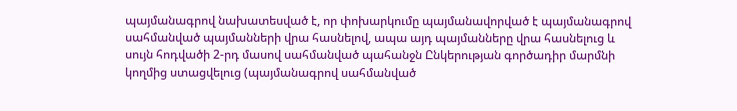պայմանագրով նախատեսված է, որ փոխարկումը պայմանավորված է պայմանագրով սահմանված պայմանների վրա հասնելով, ապա այդ պայմանները վրա հասնելուց և սույն հոդվածի 2-րդ մասով սահմանված պահանջն Ընկերության գործադիր մարմնի կողմից ստացվելուց (պայմանագրով սահմանված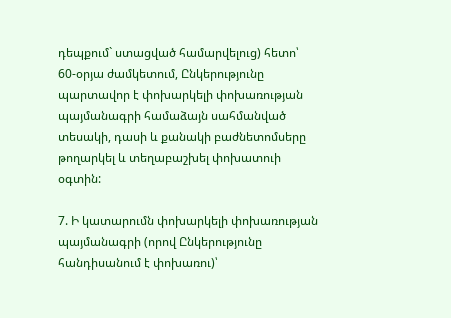դեպքում` ստացված համարվելուց) հետո՝ 60-օրյա ժամկետում, Ընկերությունը պարտավոր է փոխարկելի փոխառության պայմանագրի համաձայն սահմանված տեսակի, դասի և քանակի բաժնետոմսերը թողարկել և տեղաբաշխել փոխատուի օգտին:

7. Ի կատարումն փոխարկելի փոխառության պայմանագրի (որով Ընկերությունը հանդիսանում է փոխառու)՝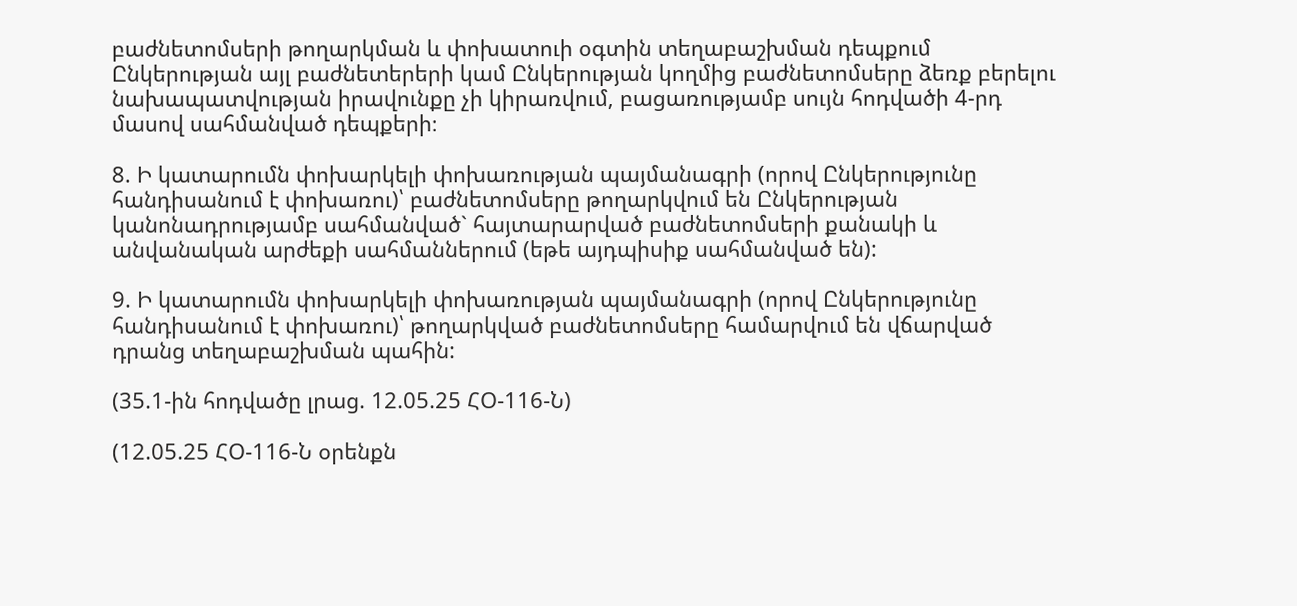բաժնետոմսերի թողարկման և փոխատուի օգտին տեղաբաշխման դեպքում Ընկերության այլ բաժնետերերի կամ Ընկերության կողմից բաժնետոմսերը ձեռք բերելու նախապատվության իրավունքը չի կիրառվում, բացառությամբ սույն հոդվածի 4-րդ մասով սահմանված դեպքերի։

8. Ի կատարումն փոխարկելի փոխառության պայմանագրի (որով Ընկերությունը հանդիսանում է փոխառու)՝ բաժնետոմսերը թողարկվում են Ընկերության կանոնադրությամբ սահմանված` հայտարարված բաժնետոմսերի քանակի և անվանական արժեքի սահմաններում (եթե այդպիսիք սահմանված են):

9. Ի կատարումն փոխարկելի փոխառության պայմանագրի (որով Ընկերությունը հանդիսանում է փոխառու)՝ թողարկված բաժնետոմսերը համարվում են վճարված դրանց տեղաբաշխման պահին:

(35.1-ին հոդվածը լրաց. 12.05.25 ՀՕ-116-Ն)

(12.05.25 ՀՕ-116-Ն օրենքն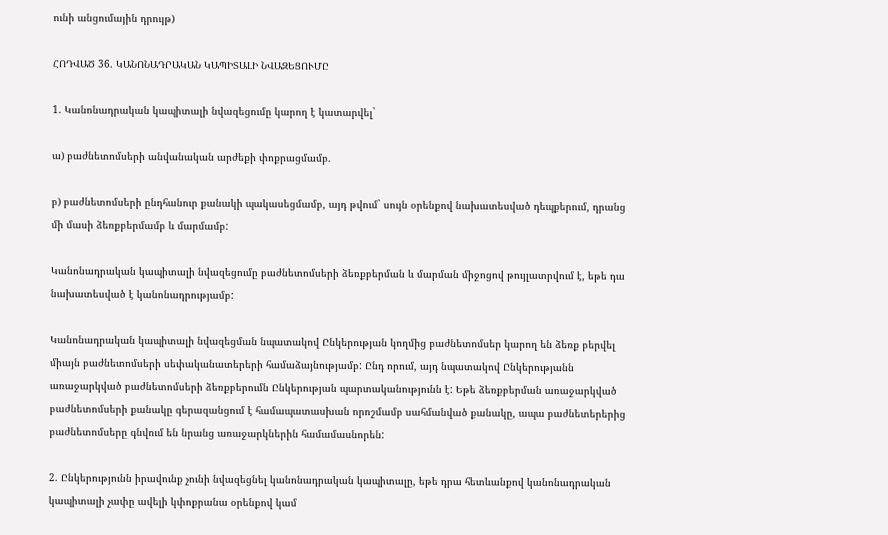ունի անցումային դրույթ)

ՀՈԴՎԱԾ 36. ԿԱՆՈՆԱԴՐԱԿԱՆ ԿԱՊԻՏԱԼԻ ՆՎԱԶԵՑՈՒՄԸ

1. Կանոնադրական կապիտալի նվազեցումը կարող է կատարվել`

ա) բաժնետոմսերի անվանական արժեքի փոքրացմամբ.

բ) բաժնետոմսերի ընդհանուր քանակի պակասեցմամբ, այդ թվում` սույն օրենքով նախատեսված դեպքերում, դրանց մի մասի ձեռքբերմամբ և մարմամբ:

Կանոնադրական կապիտալի նվազեցումը բաժնետոմսերի ձեռքբերման և մարման միջոցով թույլատրվում է, եթե դա նախատեսված է կանոնադրությամբ:

Կանոնադրական կապիտալի նվազեցման նպատակով Ընկերության կողմից բաժնետոմսեր կարող են ձեռք բերվել միայն բաժնետոմսերի սեփականատերերի համաձայնությամբ: Ընդ որում, այդ նպատակով Ընկերությանն առաջարկված բաժնետոմսերի ձեռքբերումն Ընկերության պարտականությունն է: Եթե ձեռքբերման առաջարկված բաժնետոմսերի քանակը գերազանցում է համապատասխան որոշմամբ սահմանված քանակը, ապա բաժնետերերից բաժնետոմսերը գնվում են նրանց առաջարկներին համամասնորեն:

2. Ընկերությունն իրավունք չունի նվազեցնել կանոնադրական կապիտալը, եթե դրա հետևանքով կանոնադրական կապիտալի չափը ավելի կփոքրանա օրենքով կամ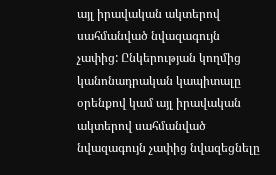այլ իրավական ակտերով սահմանված նվազագույն չափից: Ընկերության կողմից կանոնադրական կապիտալը օրենքով կամ այլ իրավական ակտերով սահմանված նվազագույն չափից նվազեցնելը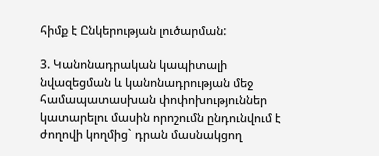հիմք է Ընկերության լուծարման:

3. Կանոնադրական կապիտալի նվազեցման և կանոնադրության մեջ համապատասխան փոփոխություններ կատարելու մասին որոշումն ընդունվում է ժողովի կողմից` դրան մասնակցող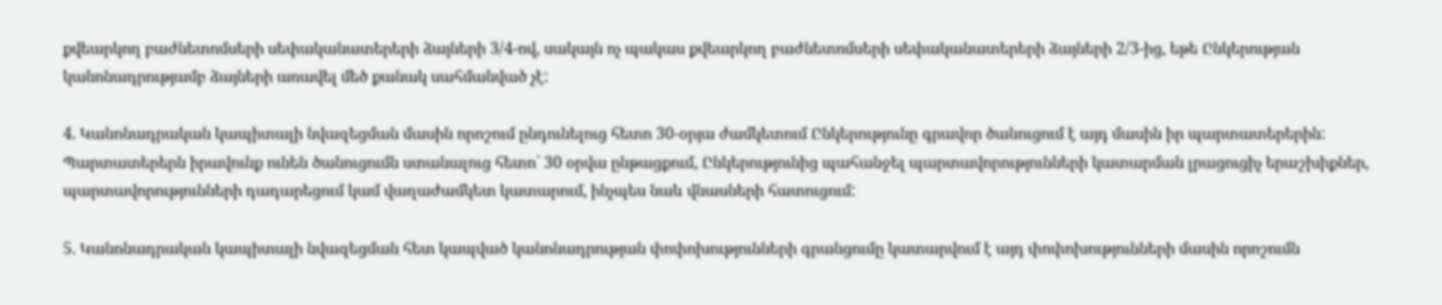քվեարկող բաժնետոմսերի սեփականատերերի ձայների 3/4-ով, սակայն ոչ պակաս քվեարկող բաժնետոմսերի սեփականատերերի ձայների 2/3-ից, եթե Ընկերության կանոնադրությամբ ձայների առավել մեծ քանակ սահմանված չէ:

4. Կանոնադրական կապիտալի նվազեցման մասին որոշում ընդունելուց հետո 30-օրյա ժամկետում Ընկերությունը գրավոր ծանուցում է այդ մասին իր պարտատերերին: Պարտատերերն իրավունք ունեն ծանուցումն ստանալուց հետո` 30 օրվա ընթացքում, Ընկերությունից պահանջել պարտավորությունների կատարման լրացուցիչ երաշխիքներ, պարտավորությունների դադարեցում կամ վաղաժամկետ կատարում, ինչպես նաև վնասների հատուցում:

5. Կանոնադրական կապիտալի նվազեցման հետ կապված կանոնադրության փոփոխությունների գրանցումը կատարվում է այդ փոփոխությունների մասին որոշումն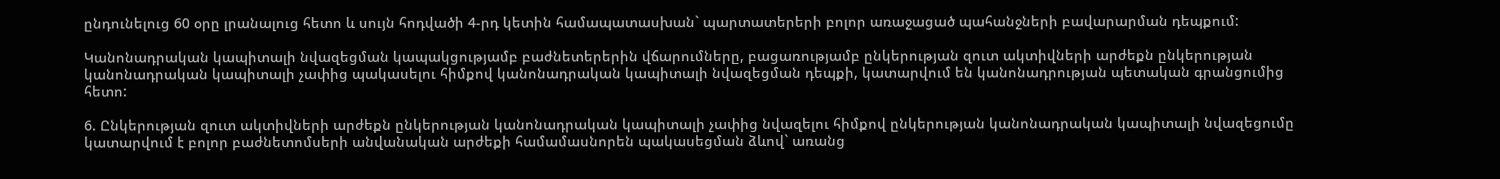ընդունելուց 60 օրը լրանալուց հետո և սույն հոդվածի 4-րդ կետին համապատասխան` պարտատերերի բոլոր առաջացած պահանջների բավարարման դեպքում:

Կանոնադրական կապիտալի նվազեցման կապակցությամբ բաժնետերերին վճարումները, բացառությամբ ընկերության զուտ ակտիվների արժեքն ընկերության կանոնադրական կապիտալի չափից պակասելու հիմքով կանոնադրական կապիտալի նվազեցման դեպքի, կատարվում են կանոնադրության պետական գրանցումից հետո:

6. Ընկերության զուտ ակտիվների արժեքն ընկերության կանոնադրական կապիտալի չափից նվազելու հիմքով ընկերության կանոնադրական կապիտալի նվազեցումը կատարվում է բոլոր բաժնետոմսերի անվանական արժեքի համամասնորեն պակասեցման ձևով` առանց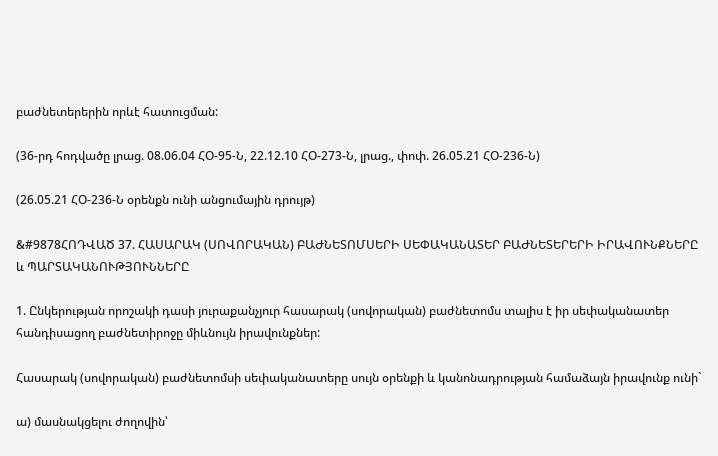բաժնետերերին որևէ հատուցման:

(36-րդ հոդվածը լրաց. 08.06.04 ՀՕ-95-Ն, 22.12.10 ՀՕ-273-Ն, լրաց., փոփ. 26.05.21 ՀՕ-236-Ն)

(26.05.21 ՀՕ-236-Ն օրենքն ունի անցումային դրույթ)

&#9878ՀՈԴՎԱԾ 37. ՀԱՍԱՐԱԿ (ՍՈՎՈՐԱԿԱՆ) ԲԱԺՆԵՏՈՄՍԵՐԻ ՍԵՓԱԿԱՆԱՏԵՐ ԲԱԺՆԵՏԵՐԵՐԻ ԻՐԱՎՈՒՆՔՆԵՐԸ և ՊԱՐՏԱԿԱՆՈՒԹՅՈՒՆՆԵՐԸ

1. Ընկերության որոշակի դասի յուրաքանչյուր հասարակ (սովորական) բաժնետոմս տալիս է իր սեփականատեր հանդիսացող բաժնետիրոջը միևնույն իրավունքներ:

Հասարակ (սովորական) բաժնետոմսի սեփականատերը սույն օրենքի և կանոնադրության համաձայն իրավունք ունի`

ա) մասնակցելու ժողովին՝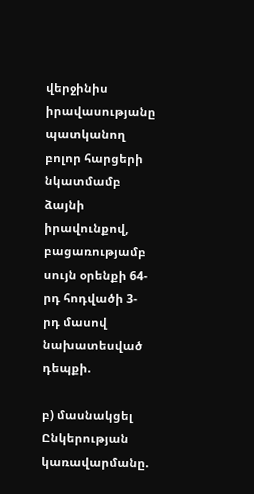վերջինիս իրավասությանը պատկանող բոլոր հարցերի նկատմամբ ձայնի իրավունքով, բացառությամբ սույն օրենքի 64-րդ հոդվածի 3-րդ մասով նախատեսված դեպքի.

բ) մասնակցել Ընկերության կառավարմանը.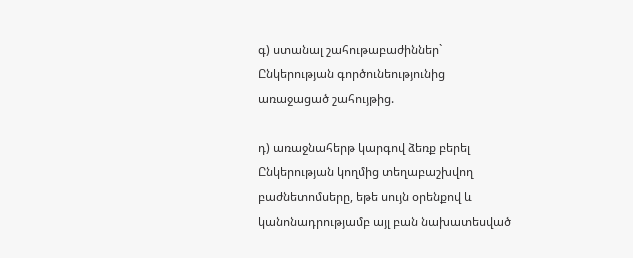գ) ստանալ շահութաբաժիններ` Ընկերության գործունեությունից առաջացած շահույթից.

դ) առաջնահերթ կարգով ձեռք բերել Ընկերության կողմից տեղաբաշխվող բաժնետոմսերը, եթե սույն օրենքով և կանոնադրությամբ այլ բան նախատեսված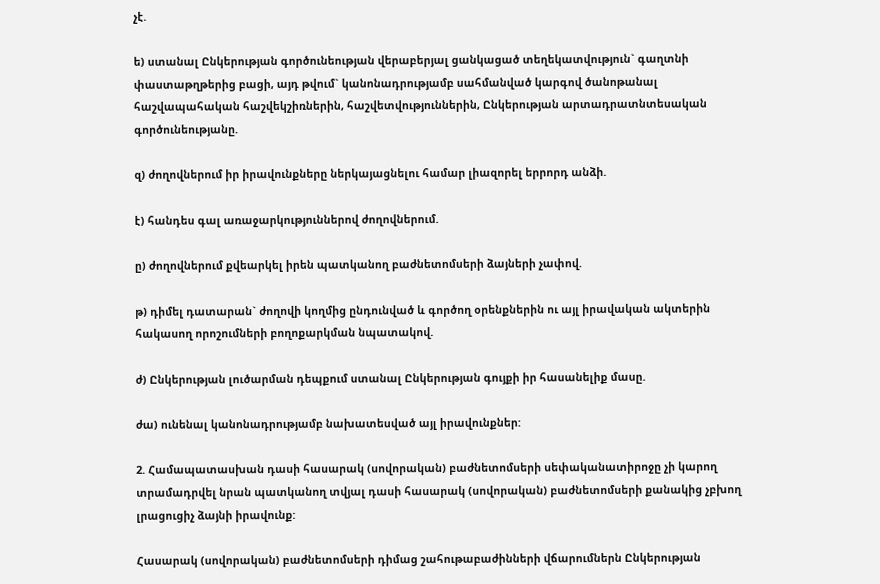չէ.

ե) ստանալ Ընկերության գործունեության վերաբերյալ ցանկացած տեղեկատվություն` գաղտնի փաստաթղթերից բացի, այդ թվում` կանոնադրությամբ սահմանված կարգով ծանոթանալ հաշվապահական հաշվեկշիռներին, հաշվետվություններին, Ընկերության արտադրատնտեսական գործունեությանը.

զ) ժողովներում իր իրավունքները ներկայացնելու համար լիազորել երրորդ անձի.

է) հանդես գալ առաջարկություններով ժողովներում.

ը) ժողովներում քվեարկել իրեն պատկանող բաժնետոմսերի ձայների չափով.

թ) դիմել դատարան` ժողովի կողմից ընդունված և գործող օրենքներին ու այլ իրավական ակտերին հակասող որոշումների բողոքարկման նպատակով.

ժ) Ընկերության լուծարման դեպքում ստանալ Ընկերության գույքի իր հասանելիք մասը.

ժա) ունենալ կանոնադրությամբ նախատեսված այլ իրավունքներ:

2. Համապատասխան դասի հասարակ (սովորական) բաժնետոմսերի սեփականատիրոջը չի կարող տրամադրվել նրան պատկանող տվյալ դասի հասարակ (սովորական) բաժնետոմսերի քանակից չբխող լրացուցիչ ձայնի իրավունք:

Հասարակ (սովորական) բաժնետոմսերի դիմաց շահութաբաժինների վճարումներն Ընկերության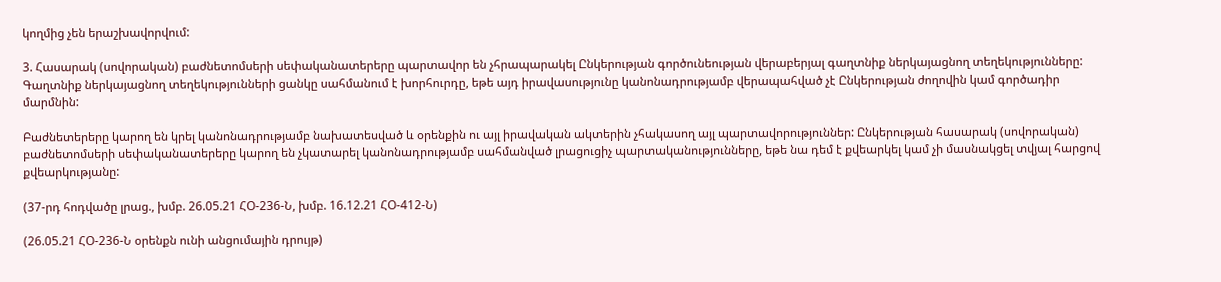կողմից չեն երաշխավորվում:

3. Հասարակ (սովորական) բաժնետոմսերի սեփականատերերը պարտավոր են չհրապարակել Ընկերության գործունեության վերաբերյալ գաղտնիք ներկայացնող տեղեկությունները: Գաղտնիք ներկայացնող տեղեկությունների ցանկը սահմանում է խորհուրդը, եթե այդ իրավասությունը կանոնադրությամբ վերապահված չէ Ընկերության ժողովին կամ գործադիր մարմնին:

Բաժնետերերը կարող են կրել կանոնադրությամբ նախատեսված և օրենքին ու այլ իրավական ակտերին չհակասող այլ պարտավորություններ: Ընկերության հասարակ (սովորական) բաժնետոմսերի սեփականատերերը կարող են չկատարել կանոնադրությամբ սահմանված լրացուցիչ պարտականությունները, եթե նա դեմ է քվեարկել կամ չի մասնակցել տվյալ հարցով քվեարկությանը:

(37-րդ հոդվածը լրաց., խմբ. 26.05.21 ՀՕ-236-Ն, խմբ. 16.12.21 ՀՕ-412-Ն)

(26.05.21 ՀՕ-236-Ն օրենքն ունի անցումային դրույթ)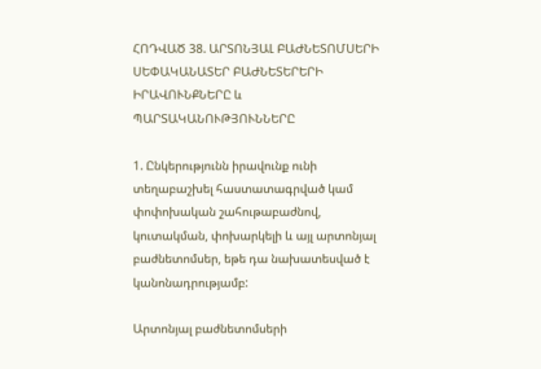ՀՈԴՎԱԾ 38. ԱՐՏՈՆՅԱԼ ԲԱԺՆԵՏՈՄՍԵՐԻ ՍԵՓԱԿԱՆԱՏԵՐ ԲԱԺՆԵՏԵՐԵՐԻ ԻՐԱՎՈՒՆՔՆԵՐԸ և ՊԱՐՏԱԿԱՆՈՒԹՅՈՒՆՆԵՐԸ

1. Ընկերությունն իրավունք ունի տեղաբաշխել հաստատագրված կամ փոփոխական շահութաբաժնով, կուտակման, փոխարկելի և այլ արտոնյալ բաժնետոմսեր, եթե դա նախատեսված է կանոնադրությամբ:

Արտոնյալ բաժնետոմսերի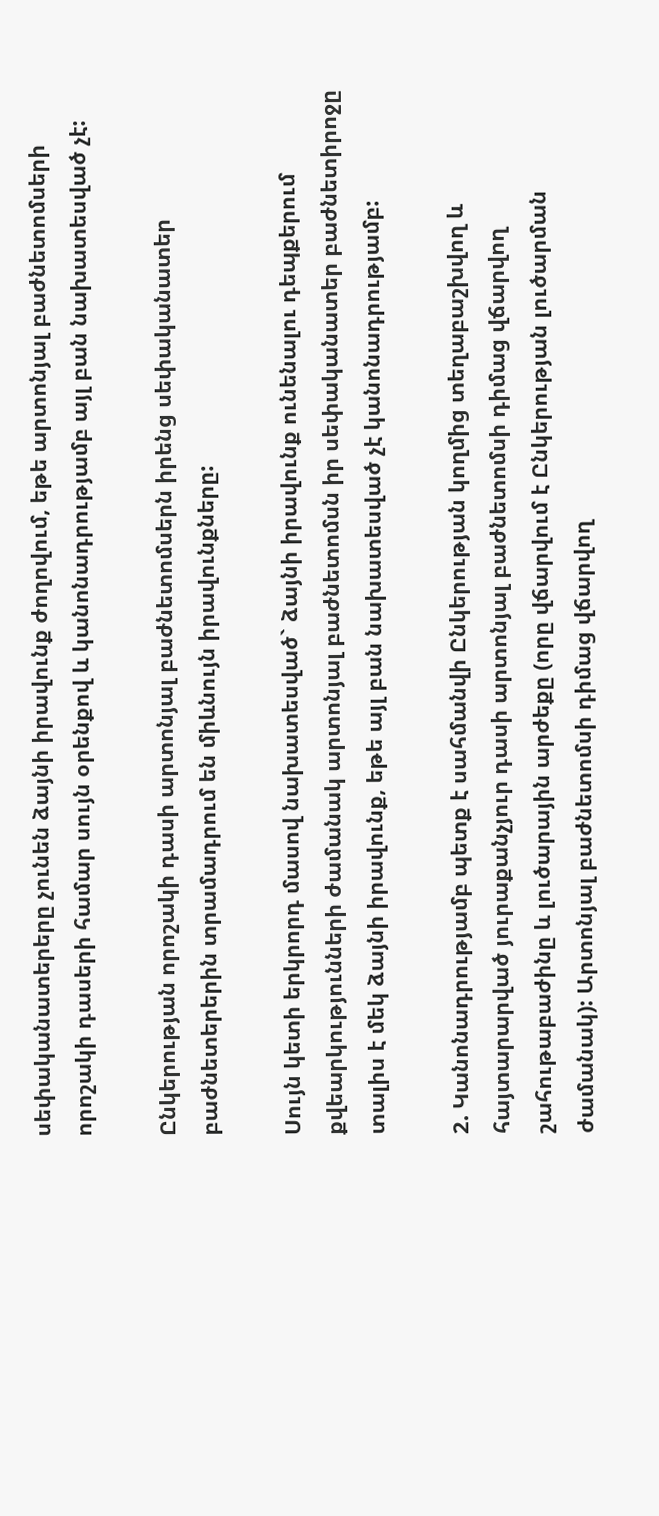սեփականատերերը չունեն ձայնի իրավունք ժողովում, եթե արտոնյալ բաժնետոմսերի որոշակի դասերի համար սույն օրենքով և կանոնադրությամբ այլ բան նախատեսված չէ:

Ընկերության որոշակի դասի արտոնյալ բաժնետոմսերն իրենց սեփականատեր բաժնետերերին տրամադրում են միևնույն իրավունքները:

Սույն կետի երկրորդ մասով նախատեսված` ձայնի իրավունք ունենալու դեպքերում քվեարկությունների ժամանակ արտոնյալ բաժնետոմսն իր սեփականատեր բաժնետիրոջը տալիս է մեկ ձայնի իրավունք, եթե այլ բան նախատեսված չէ կանոնադրությամբ:

2. Կանոնադրությամբ պետք է սահմանվի Ընկերության կողմից տեղաբաշխվող և հայտարարված յուրաքանչյուր դասի արտոնյալ բաժնետոմսի դիմաց վճարվող շահութաբաժինը և լուծարային արժեքը (որը վճարվում է Ընկերության լուծարման ժամանակ): Արտոնյալ բաժնետոմսի դիմաց վճարվող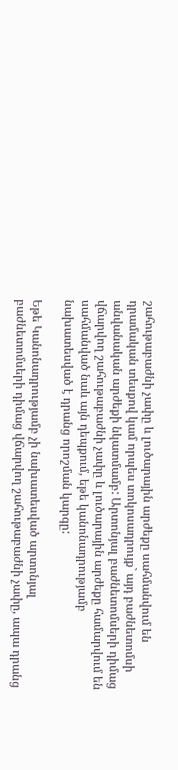շահութաբաժնի չափը և լուծարային արժեքը սահմանվում են դրամական տեսքով կամ որպես տոկոսադրույք` այդ բաժնետոմսի անվանական արժեքի նկատմամբ: Արտոնյալ բաժնետոմսերի դիմաց վճարվող շահութաբաժնի չափը և լուծարային արժեքը համարվում են սահմանված նաև այն դեպքում, եթե կանոնադրությամբ նախատեսված է դրանց որոշման կարգը:

Եթե Կանոնադրությամբ չի նախատեսված արտոնյալ բաժնետոմսերի դիմաց վճարվող շահութաբաժնի չափը, ապա դրանց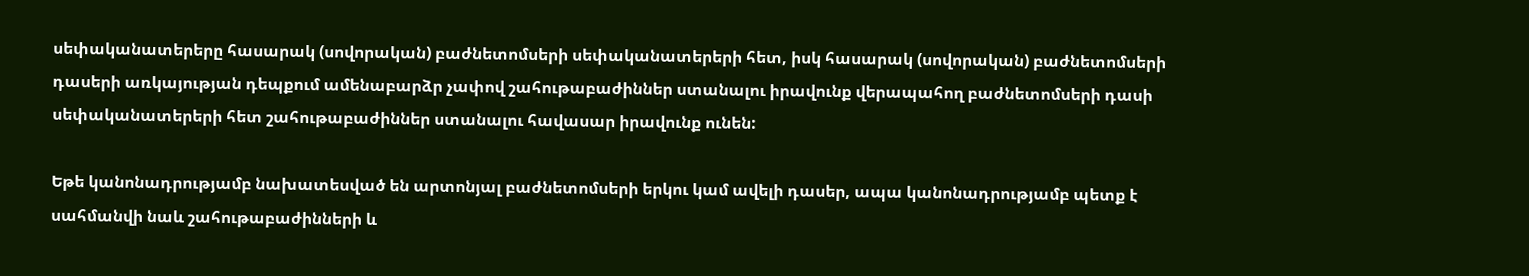սեփականատերերը հասարակ (սովորական) բաժնետոմսերի սեփականատերերի հետ, իսկ հասարակ (սովորական) բաժնետոմսերի դասերի առկայության դեպքում ամենաբարձր չափով շահութաբաժիններ ստանալու իրավունք վերապահող բաժնետոմսերի դասի սեփականատերերի հետ շահութաբաժիններ ստանալու հավասար իրավունք ունեն:

Եթե կանոնադրությամբ նախատեսված են արտոնյալ բաժնետոմսերի երկու կամ ավելի դասեր, ապա կանոնադրությամբ պետք է սահմանվի նաև շահութաբաժինների և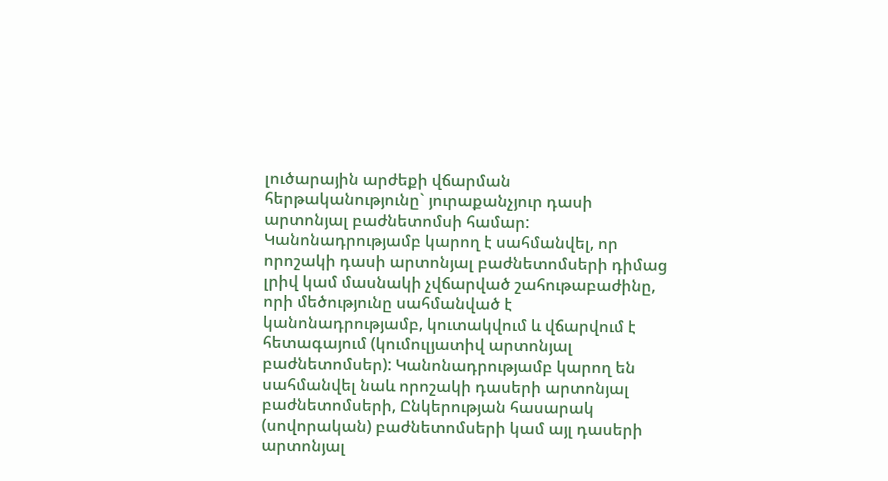լուծարային արժեքի վճարման հերթականությունը` յուրաքանչյուր դասի արտոնյալ բաժնետոմսի համար: Կանոնադրությամբ կարող է սահմանվել, որ որոշակի դասի արտոնյալ բաժնետոմսերի դիմաց լրիվ կամ մասնակի չվճարված շահութաբաժինը, որի մեծությունը սահմանված է կանոնադրությամբ, կուտակվում և վճարվում է հետագայում (կումուլյատիվ արտոնյալ բաժնետոմսեր): Կանոնադրությամբ կարող են սահմանվել նաև որոշակի դասերի արտոնյալ բաժնետոմսերի, Ընկերության հասարակ (սովորական) բաժնետոմսերի կամ այլ դասերի արտոնյալ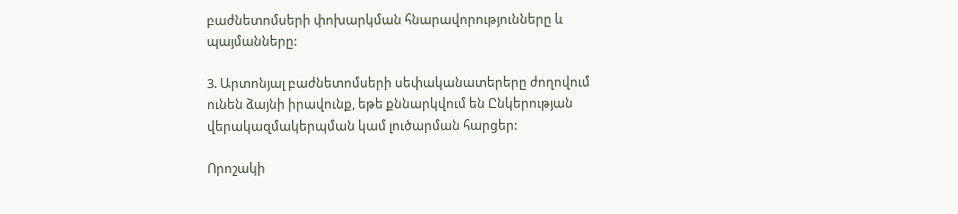բաժնետոմսերի փոխարկման հնարավորությունները և պայմանները:

3. Արտոնյալ բաժնետոմսերի սեփականատերերը ժողովում ունեն ձայնի իրավունք, եթե քննարկվում են Ընկերության վերակազմակերպման կամ լուծարման հարցեր:

Որոշակի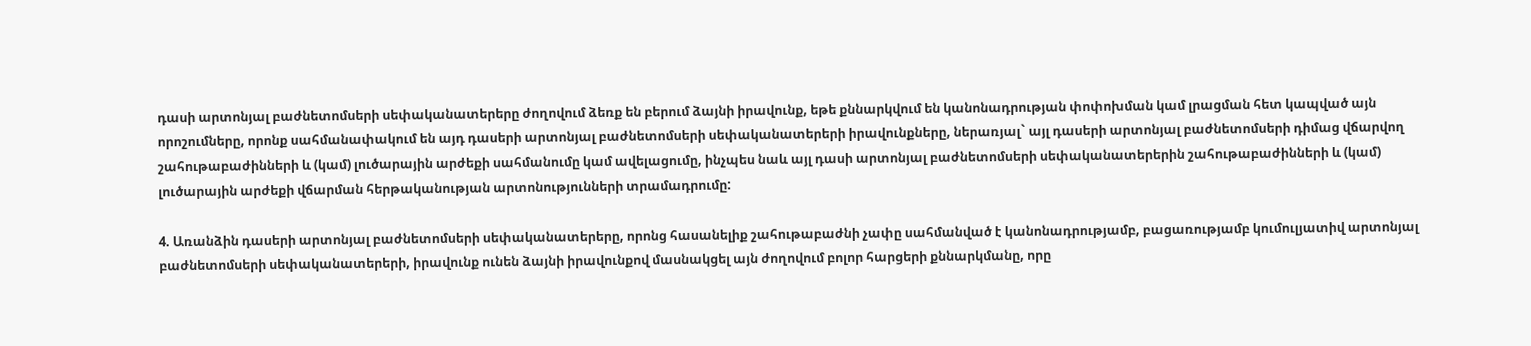դասի արտոնյալ բաժնետոմսերի սեփականատերերը ժողովում ձեռք են բերում ձայնի իրավունք, եթե քննարկվում են կանոնադրության փոփոխման կամ լրացման հետ կապված այն որոշումները, որոնք սահմանափակում են այդ դասերի արտոնյալ բաժնետոմսերի սեփականատերերի իրավունքները, ներառյալ` այլ դասերի արտոնյալ բաժնետոմսերի դիմաց վճարվող շահութաբաժինների և (կամ) լուծարային արժեքի սահմանումը կամ ավելացումը, ինչպես նաև այլ դասի արտոնյալ բաժնետոմսերի սեփականատերերին շահութաբաժինների և (կամ) լուծարային արժեքի վճարման հերթականության արտոնությունների տրամադրումը:

4. Առանձին դասերի արտոնյալ բաժնետոմսերի սեփականատերերը, որոնց հասանելիք շահութաբաժնի չափը սահմանված է կանոնադրությամբ, բացառությամբ կումուլյատիվ արտոնյալ բաժնետոմսերի սեփականատերերի, իրավունք ունեն ձայնի իրավունքով մասնակցել այն ժողովում բոլոր հարցերի քննարկմանը, որը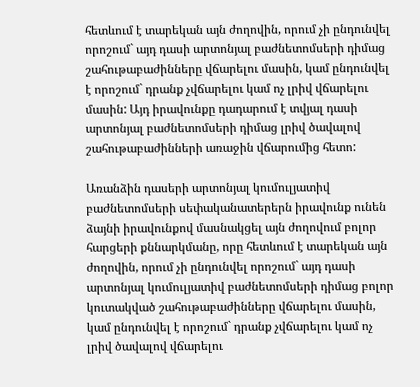հետևում է տարեկան այն ժողովին, որում չի ընդունվել որոշում` այդ դասի արտոնյալ բաժնետոմսերի դիմաց շահութաբաժինները վճարելու մասին, կամ ընդունվել է որոշում` դրանք չվճարելու կամ ոչ լրիվ վճարելու մասին: Այդ իրավունքը դադարում է տվյալ դասի արտոնյալ բաժնետոմսերի դիմաց լրիվ ծավալով շահութաբաժինների առաջին վճարումից հետո:

Առանձին դասերի արտոնյալ կումուլյատիվ բաժնետոմսերի սեփականատերերն իրավունք ունեն ձայնի իրավունքով մասնակցել այն ժողովում բոլոր հարցերի քննարկմանը, որը հետևում է տարեկան այն ժողովին, որում չի ընդունվել որոշում` այդ դասի արտոնյալ կումուլյատիվ բաժնետոմսերի դիմաց բոլոր կուտակված շահութաբաժինները վճարելու մասին, կամ ընդունվել է որոշում` դրանք չվճարելու կամ ոչ լրիվ ծավալով վճարելու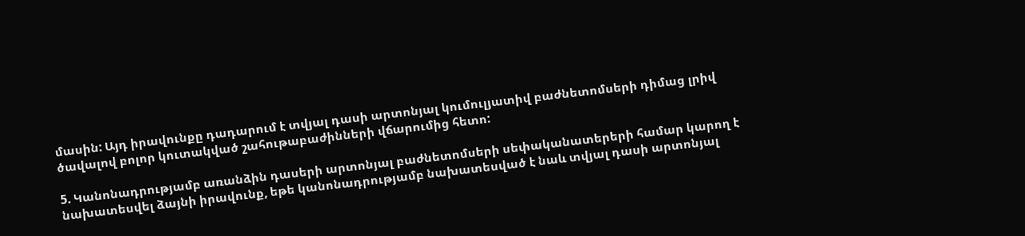մասին: Այդ իրավունքը դադարում է տվյալ դասի արտոնյալ կումուլյատիվ բաժնետոմսերի դիմաց լրիվ ծավալով բոլոր կուտակված շահութաբաժինների վճարումից հետո:

5. Կանոնադրությամբ առանձին դասերի արտոնյալ բաժնետոմսերի սեփականատերերի համար կարող է նախատեսվել ձայնի իրավունք, եթե կանոնադրությամբ նախատեսված է նաև տվյալ դասի արտոնյալ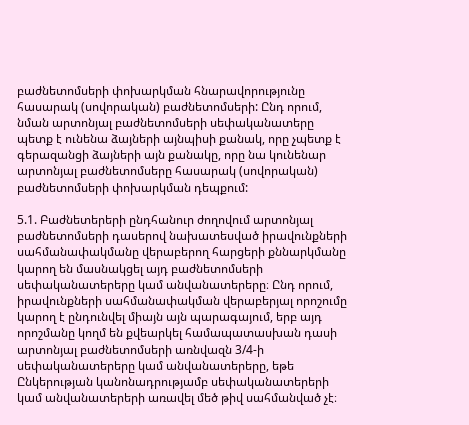բաժնետոմսերի փոխարկման հնարավորությունը հասարակ (սովորական) բաժնետոմսերի: Ընդ որում, նման արտոնյալ բաժնետոմսերի սեփականատերը պետք է ունենա ձայների այնպիսի քանակ, որը չպետք է գերազանցի ձայների այն քանակը, որը նա կունենար արտոնյալ բաժնետոմսերը հասարակ (սովորական) բաժնետոմսերի փոխարկման դեպքում:

5.1. Բաժնետերերի ընդհանուր ժողովում արտոնյալ բաժնետոմսերի դասերով նախատեսված իրավունքների սահմանափակմանը վերաբերող հարցերի քննարկմանը կարող են մասնակցել այդ բաժնետոմսերի սեփականատերերը կամ անվանատերերը։ Ընդ որում, իրավունքների սահմանափակման վերաբերյալ որոշումը կարող է ընդունվել միայն այն պարագայում, երբ այդ որոշմանը կողմ են քվեարկել համապատասխան դասի արտոնյալ բաժնետոմսերի առնվազն 3/4-ի սեփականատերերը կամ անվանատերերը, եթե Ընկերության կանոնադրությամբ սեփականատերերի կամ անվանատերերի առավել մեծ թիվ սահմանված չէ։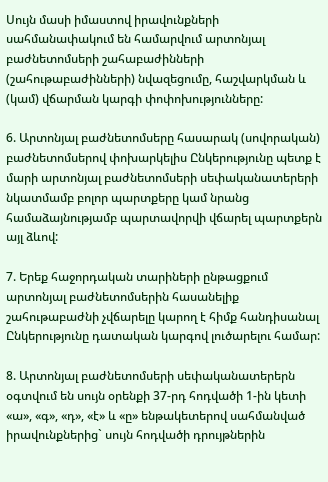Սույն մասի իմաստով իրավունքների սահմանափակում են համարվում արտոնյալ բաժնետոմսերի շահաբաժինների (շահութաբաժինների) նվազեցումը, հաշվարկման և (կամ) վճարման կարգի փոփոխությունները:

6. Արտոնյալ բաժնետոմսերը հասարակ (սովորական) բաժնետոմսերով փոխարկելիս Ընկերությունը պետք է մարի արտոնյալ բաժնետոմսերի սեփականատերերի նկատմամբ բոլոր պարտքերը կամ նրանց համաձայնությամբ պարտավորվի վճարել պարտքերն այլ ձևով:

7. Երեք հաջորդական տարիների ընթացքում արտոնյալ բաժնետոմսերին հասանելիք շահութաբաժնի չվճարելը կարող է հիմք հանդիսանալ Ընկերությունը դատական կարգով լուծարելու համար:

8. Արտոնյալ բաժնետոմսերի սեփականատերերն օգտվում են սույն օրենքի 37-րդ հոդվածի 1-ին կետի «ա», «գ», «դ», «է» և «ը» ենթակետերով սահմանված իրավունքներից` սույն հոդվածի դրույթներին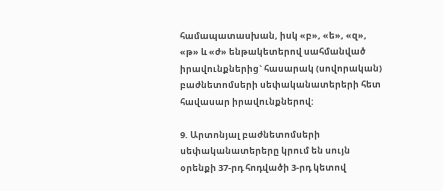համապատասխան, իսկ «բ», «ե», «զ», «թ» և «ժ» ենթակետերով սահմանված իրավունքներից` հասարակ (սովորական) բաժնետոմսերի սեփականատերերի հետ հավասար իրավունքներով:

9. Արտոնյալ բաժնետոմսերի սեփականատերերը կրում են սույն օրենքի 37-րդ հոդվածի 3-րդ կետով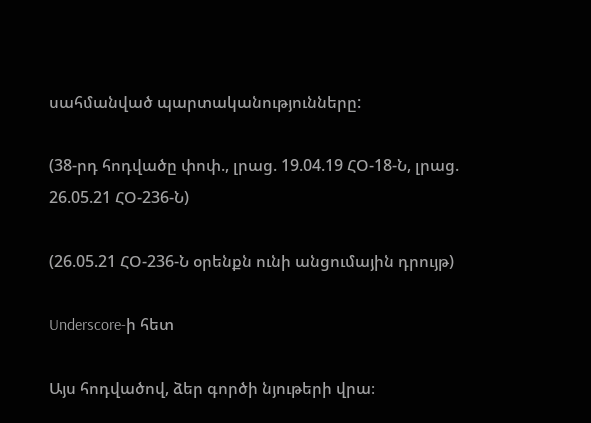սահմանված պարտականությունները:

(38-րդ հոդվածը փոփ., լրաց. 19.04.19 ՀՕ-18-Ն, լրաց. 26.05.21 ՀՕ-236-Ն)

(26.05.21 ՀՕ-236-Ն օրենքն ունի անցումային դրույթ)

Underscore-ի հետ

Այս հոդվածով, ձեր գործի նյութերի վրա։